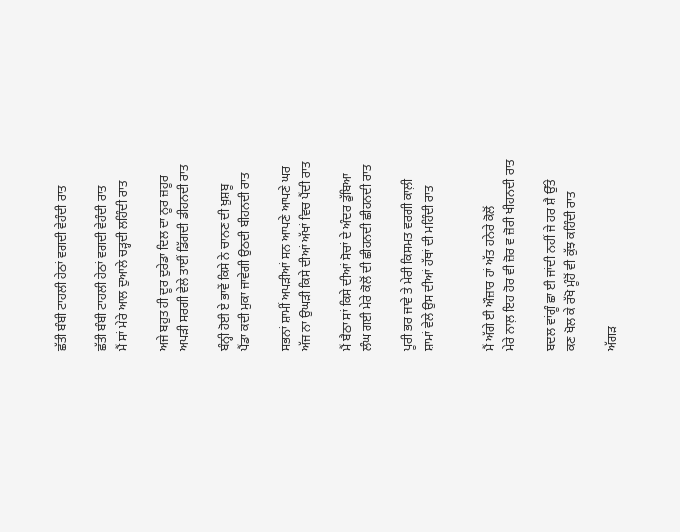ਛੱਤੀ ਬੰਬੀ ਟਾਹਲੀ ਹੇਠਾਂ ਵਗਦੀ ਵੇਹੰਦੀ ਰਾਤ

ਛੱਤੀ ਬੰਬੀ ਟਾਹਲੀ ਹੇਠਾਂ ਵਗਦੀ ਵੇਹੰਦੀ ਰਾਤ
ਮੈਂ ਸਾਂ ਮੇਰੇ ਆਲ ਦੁਆਲੇ ਚੜ੍ਹਦੀ ਲਹਿੰਦੀ ਰਾਤ

ਅਜੇ ਬਹੁਤ ਹੀ ਦੂਰ ਦੁਰੇਡਾ ਦਿਲ ਦਾ ਨੂਰ ਜ਼ਹੂਰ
ਅਪੜੀ ਸਰਗੀ ਵੇਲੇ ਤਾਈਂ ਡਿੱਗਦੀ ਡੀਹਨਦੀ ਰਾਤ

ਬੰਨ੍ਹੀ ਹੋਈ ਏ ਭਾਵੇਂ ਕਿਸੇ ਨੇ ਚਾਨਣ ਦੀ ਖ਼ੁਸ਼ਬੂ
ਪੈਂਡਾ ਕਦੀ ਮੁਕਾ ਜਾਵੇਗੀ ਉਠਦੀ ਬੀਹਨਦੀ ਰਾਤ

ਸਭਨਾਂ ਸ਼ਾਮੀਂ ਅਪੜੀਆਂ ਸਨ ਆਪਣੇ ਆਪਣੇ ਘਰ
ਅੱਜ ਨਾ ਉਘੜੀ ਕਿਸੇ ਦੀਆਂ ਅੱਖਾਂ ਵਿਚ ਪੈਂਦੀ ਰਾਤ

ਮੈਂ ਬੈਠਾ ਸਾਂ ਕਿਸੇ ਦੀਆਂ ਸੋਚਾਂ ਦੇ ਅੰਦਰ ਡੁੱਬਿਆ
ਲੰਘ ਗਈ ਮੇਰੇ ਕੋਲੋਂ ਦੀ ਛੀਹਨਦੀ ਛੀਹਨਦੀ ਰਾਤ

ਪੂਰੀ ਭਰ ਜਾਵੇ ਤੇ ਮੇਰੀ ਕਿਸਮਤ ਵਰਗੀ ਕਾਲ਼ੀ
ਸ਼ਾਮਾਂ ਵੇਲੇ ਉਸ ਦੀਆਂ ਹੱਥਾਂ ਦੀ ਮਹਿੰਦੀ ਰਾਤ


ਮੈਂ ਅੱਗੇ ਈ ਔਜ਼ਾਰ ਹਾਂ ਅੱਤ ਹਨੇਰੇ ਕੋਲੋਂ
ਮੇਰੇ ਨਾਲ਼ ਇਹ ਹੋਰ ਵੀ ਜ਼ੋਰ ਵ ਜ਼ੋਰੀ ਖੀਹਨਦੀ ਰਾਤ

ਬਦਲ ਵਾਂਗੂੰ ਛਾ ਈ ਜਾਂਦੀ ਨਹੀਂ ਜੇ ਹਰ ਸ਼ੈ ਉੱਤੇ
ਕਣ ਖੋਲ ਕੇ ਰੱਖੋ ਮੂੰਹੋਂ ਵੀ ਕੁੱਝ ਕਹਿੰਦੀ ਰਾਤ

ਅੱਗੜ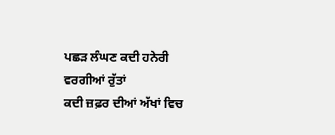ਪਛੜ ਲੰਘਣ ਕਦੀ ਹਨੇਰੀ ਵਰਗੀਆਂ ਰੁੱਤਾਂ
ਕਦੀ ਜ਼ਫ਼ਰ ਦੀਆਂ ਅੱਖਾਂ ਵਿਚ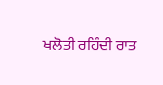ਖਲੋਤੀ ਰਹਿੰਦੀ ਰਾਤ